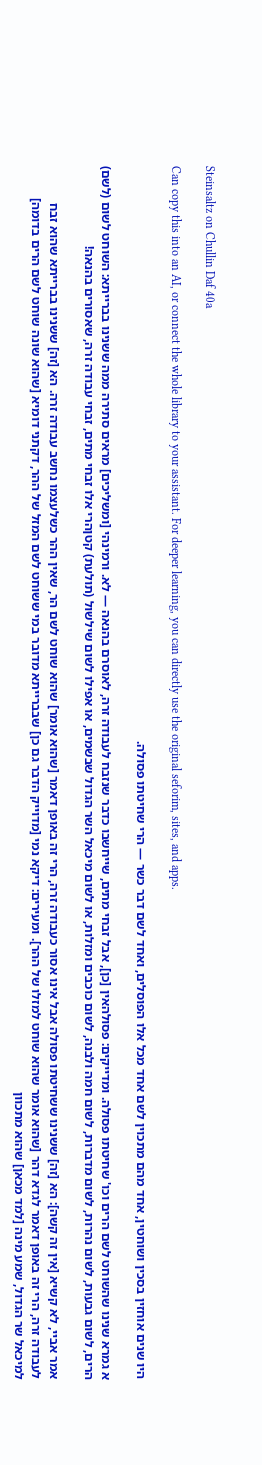Steinsaltz on Chullin Daf 40a

Can copy this into an AI, or connect the whole library to your assistant. For deeper learning, you can directly use the original seforim, sites, and apps.

היו שנים אוחזין בסכין ושוחטין, אחד מהם מתכוין לשם אחד מכל אלו הפוסלים, ואחד לשם דבר כשר — הרי שחיטתו פסולה.

א גמרא שנינו שהשוחט לשם הרים וכו' שחיטתו פסולה. ומדייקים: פסולהאין [כן], אבל זבחי מתים, שייחשבו כדבר שנזבח לעבודה זרה, לאוסרם בהנאה — לא. ורמינהי [ומשליכים] מראים סתירה ממה ששנינו בברייתא: השוחט לשום (לשם) הרים, לשום גבעות, לשום נהרות, לשום מדברות, לשום חמה ולבנה, לשום כוכבים ומזלות, או לשום מיכאל השר הגדול שבשמים, או אפילו לשום שילשול (תולעת) קטןהרי אלו זבחי מתים, זבחי עבודה זרה, שאסורים בהנאה!

אמר אביי, לא קשיא [אין זה קשה]: הא [זה] ששנינו ששחיטתו פסולה אבל אינו אסור כעבודה זרה, הרי זה באופן דאמר [שהוא אומר] שהוא שוחט לשם הר, שאין ההר כשלעצמו נחשב עבודה זרה. הא [זה] ששנינו בברייתא שהוא זבח לעבודה זרה, הרי זה באופן דאמר לגדא דהר [שהוא אומר שהוא שוחט למזלו של ההר]. ומעירים: דיקא נמי [מדוייק הדבר גם כן] שבברייתא מדובר במי ששוחט לשם המזל של ההר, דקתני דומיא [שהוא שונה שוחט לשם הרים בדומה] למיכאל שר הגדול, שמע מינה [למד מכאן] שהוא מתכוון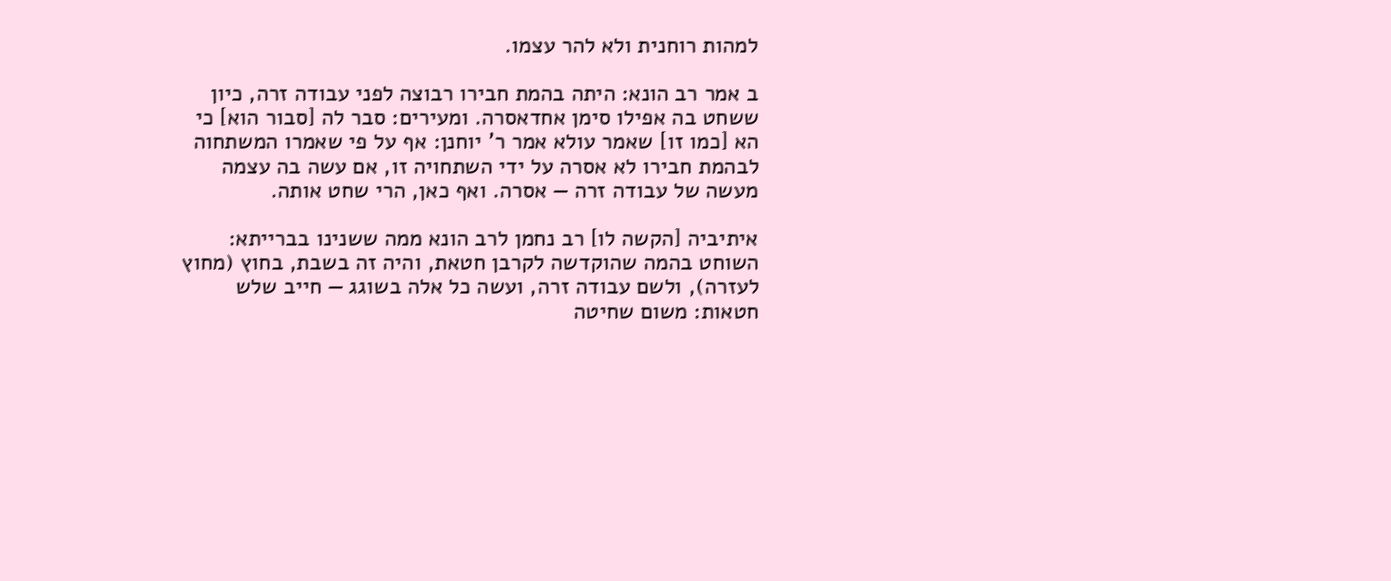למהות רוחנית ולא להר עצמו.

ב אמר רב הונא: היתה בהמת חבירו רבוצה לפני עבודה זרה, כיון ששחט בה אפילו סימן אחדאסרה. ומעירים: סבר לה [סבור הוא] כי הא [כמו זו] שאמר עולא אמר ר' יוחנן: אף על פי שאמרו המשתחוה לבהמת חבירו לא אסרה על ידי השתחויה זו, אם עשה בה עצמה מעשה של עבודה זרה — אסרה. ואף כאן, הרי שחט אותה.

איתיביה [הקשה לו] רב נחמן לרב הונא ממה ששנינו בברייתא: השוחט בהמה שהוקדשה לקרבן חטאת, והיה זה בשבת, בחוץ (מחוץ לעזרה), ולשם עבודה זרה, ועשה כל אלה בשוגג — חייב שלש חטאות: משום שחיטה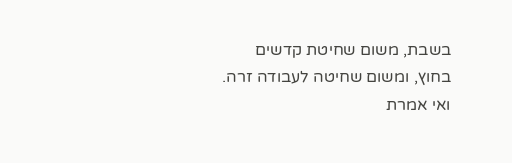בשבת, משום שחיטת קדשים בחוץ, ומשום שחיטה לעבודה זרה. ואי אמרת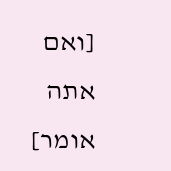[ואם אתה אומר]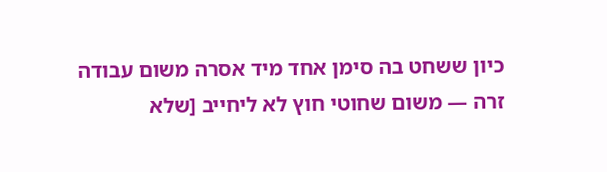כיון ששחט בה סימן אחד מיד אסרה משום עבודה זרה — משום שחוטי חוץ לא ליחייב [שלא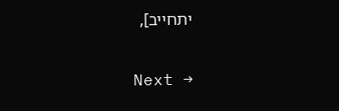יתחייב],

Next →